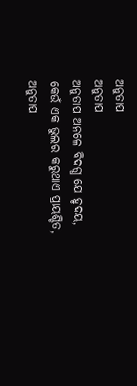ଅନୁତାପ
ଅନୁତାପ
ଅନୁତାପ ଅନଳେ ବିଦଗ୍ଧ ଯେ ହୃଦୟ,
କେଉଁ ଏକ ଭୁଲର କରୁଥାଏ ପ୍ରାୟଶ୍ଚିତ,
ଅନୁତାପ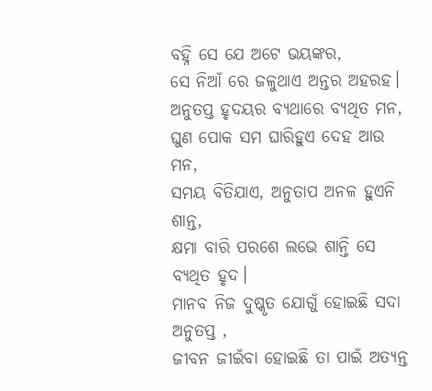ବହ୍ନି ସେ ଯେ ଅଟେ ଭୟଙ୍କର,
ସେ ନିଆଁ ରେ ଜଳୁଥାଏ ଅନ୍ତର ଅହରହ।
ଅନୁତପ୍ତ ହୃଦୟର ବ୍ୟଥାରେ ବ୍ୟଥିତ ମନ,
ଘୁଣ ପୋକ ସମ ଘାରିହୁଏ ଦେହ ଆଉ ମନ,
ସମୟ ବିତିଯାଏ, ଅନୁତାପ ଅନଳ ହୁଏନି ଶାନ୍ତ,
କ୍ଷମା ବାରି ପରଶେ ଲଭେ ଶାନ୍ତି ସେ ବ୍ୟଥିତ ହୃଦ।
ମାନବ ନିଜ ଦୁଷ୍କୃତ ଯୋଗୁଁ ହୋଇଛି ସଦା ଅନୁତପ୍ତ ,
ଜୀବନ ଜୀଇଁବା ହୋଇଛି ତା ପାଇଁ ଅତ୍ୟନ୍ତ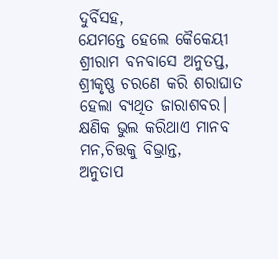ଦୁର୍ବିସହ,
ଯେମନ୍ତେ ହେଲେ କୈକେୟୀ ଶ୍ରୀରାମ ବନବାସେ ଅନୁତପ୍ତ,
ଶ୍ରୀକୃଷ୍ଣ ଚରଣେ କରି ଶରାଘାତ ହେଲା ବ୍ୟଥିତ ଜାରାଶବର।
କ୍ଷଣିକ ଭୁଲ କରିଥାଏ ମାନବ ମନ,ଚିତ୍ତକୁ ବିଭ୍ରାନ୍ତ,
ଅନୁତାପ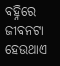ବହ୍ନିରେ ଜୀବନଟା ହେଉଥାଏ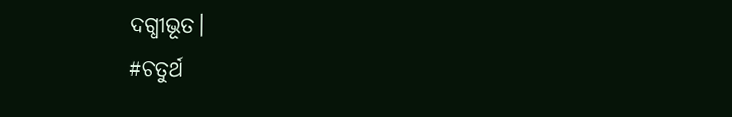ଦଗ୍ଧୀଭୂତ।
#ଚତୁର୍ଥ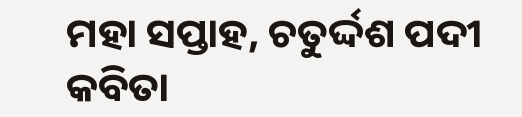ମହା ସପ୍ତାହ, ଚତୁର୍ଦ୍ଦଶ ପଦୀ କବିତା